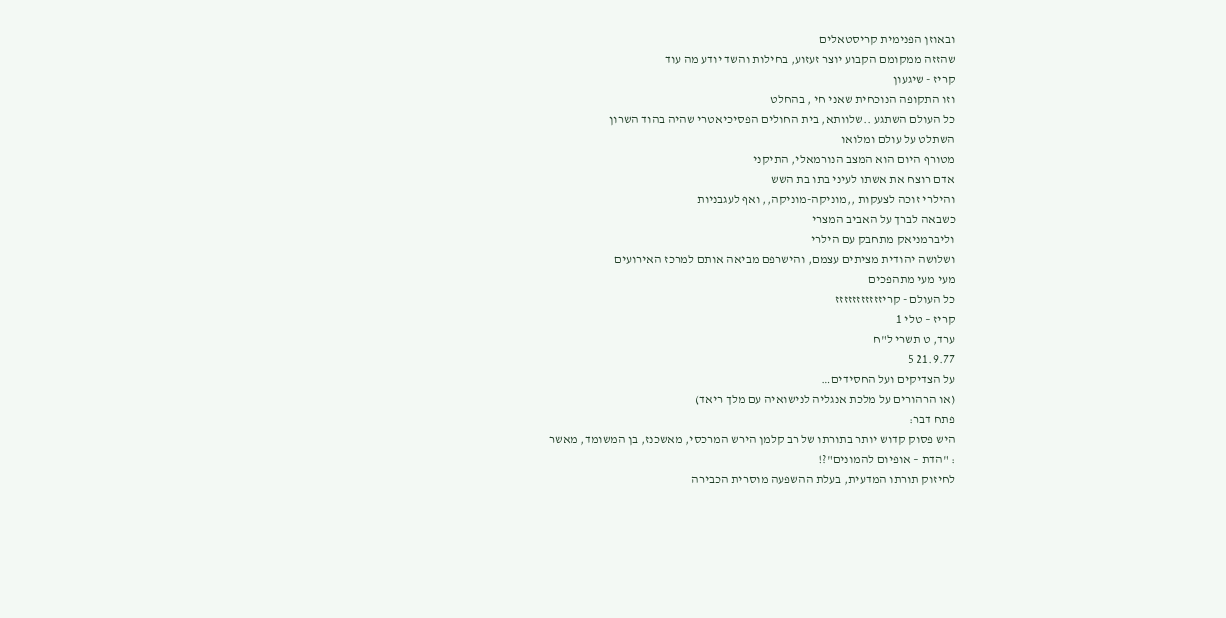ובאוזן הפנימית קריסטאלים
שהזזה ממקומם הקבוע יוצר זעזוע, בחילות והשד יודע מה עוד
קריז - שיגעון
וזו התקופה הנוכחית שאני חי , בהחלט
כל העולם השתגע ..שלוותא, בית החולים הפסיכיאטרי שהיה בהוד השרון
השתלט על עולם ומלואו
מטורף היום הוא המצב הנורמאלי, התיקני
אדם רוצח את אשתו לעיני בתו בת השש
והילרי זוכה לצעקות ,,מוניקה-מוניקה,, ואף לעגבניות
כשבאה לברך על האביב המצרי
וליברמניאק מתחבק עם הילרי
ושלושה יהודית מציתים עצמם, והישרפם מביאה אותם למרכז האירועים
מעי מעי מתהפכים
כל העולם - קריזזזזזזזזזזז
קריז – טלי 1
ערד, ט תשרי ל"ח
21.9.77 5
על הצדיקים ועל החסידים…
(או הרהורים על מלכת אנגליה לנישואיה עם מלך ריאד)
פתח דבר:
היש פסוק קדוש יותר בתורתו של רב קלמן הירש המרכסי, מאשכנז, בן המשומד, מאשר
: "הדת – אופיום להמונים"?!
לחיזוק תורתו המדעית, בעלת ההשפעה מוסרית הכבירה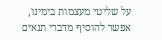על שליטי מעצמות בימינו,
אפשר להוסיף מדברי תנאים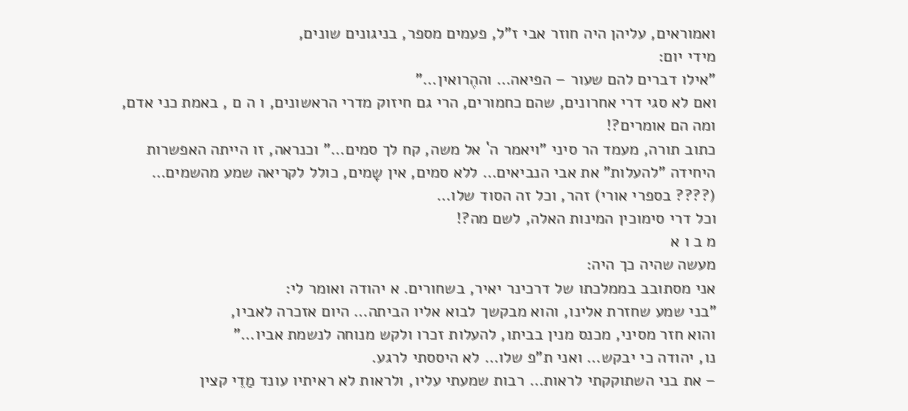ואמוראים, עליהן היה חוזר אבי ז"ל, פעמים מספר, בניגונים שונים,
מידי יום:
"אילו דברים להם שעור – הפיאה… וההֶרואין…"
ואם לא סגי דרי אחרונים, שהם כחמורים, הרי גם חיזוק מדרי הראשונים, ו ה ם , באמת כני אדם,
ומה הם אומרים?!
כתוב תורה, מעמד הר סיני "ויאמר ה` אל משה, קח לך סמים…" וכנראה, זו הייתה האפשרות
היחידה "להעלות" את אבי הנביאים… ללא סמים, אין שָמים, כולל לקריאה שמע מהשמים…
(???? בספרי אורי) זהר, וכל זה הסוד שלו…
וכל דרי סימוכין המינות האלה, לשם מה?!
מ ב ו א
מעשה שהיה כך היה:
אני מסתובב בממלכתו של דרכינר יאיר, בשחורים. א יהודה ואומר לי:
"בני שמע שחזרת אלינו, והוא מבקשך לבוא אליו הביתה… היום אזכרה לאביו,
והוא חזר מסיני, מכנס מנין בביתו, להעלות זכרו ולקש מנוחה לנשמת אביו…"
נו, יהודה כי יבקש… ואני ת"פ שלו… לא היססתי לרגע.
– את בני השתוקקתי לראות… רבות שמעתי עליו, ולראות לא ראיתיו עונד מַדֵי קצין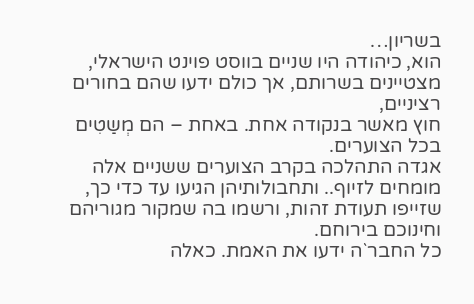בשריון…
הוא, כיהודה היו שניים בווסט פוינט הישראלי, מצטיינים בשרותם, אך כולם ידעו שהם בחורים רציניים,
חוץ מאשר בנקודה אחת. באחת – הם מְשַטִים בכל הצוערים.
אגדה התהלכה בקרב הצוערים ששניים אלה מומחים לזיוף.. ותחבולותיהן הגיעו עד כדי כך,
שזייפו תעודת זהות, ורשמו בה שמקור מגוריהם וחינוכם בירוחם.
כל החבר`ה ידעו את האמת. כאלה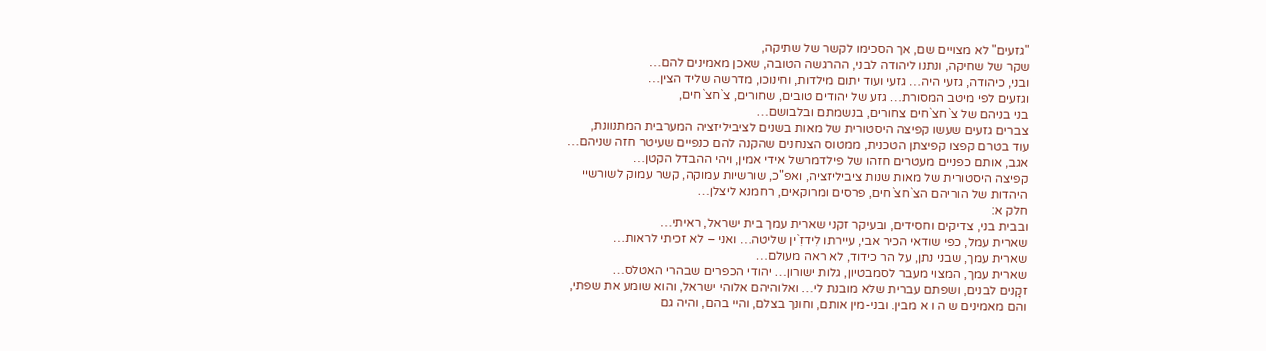"גזעים" לא מצויים שם, אך הסכימו לקשר של שתיקה,
שקר של שחיקה, ונתנו ליהודה לבני, ההרגשה הטובה, שאכן מאמינים להם…
ובני, כיהודה, גזעי היה… גזעי ועוד יתום מילדות, וחינוכו, מדרשה שליד הצין…
וגזעים לפי מיטב המסורת… גזע של יהודים טובים, שחורים, צ`חצ`חים,
בני בניהם של צ`חצ`חים צחורים, בנשמתם ובלבושם…
צברים גזעים שעשו קפיצה היסטורית של מאות בשנים לציביליזציה המערבית המתנוונת,
עוד בטרם קפצו קפיצתן הטכנית, ממטוס הצנחנים שהקנה להם כנפיים שעיטר חזה שניהם…
אגב, אותם כפניים מעטרים חזהו של פילדמרשל אידי אמין, ויהי ההבדל הקטן…
קפיצה היסטורית של מאות שנות ציביליזציה, ואפ"כ, שורשיות עמוקה, קשר עמוק לשורשיי
היהדות של הוריהם הצ`חצ`חים, פרסים ומרוקאים, רחמנא ליצלן…
חלק א:
ובבית בני, צדיקים וחסידים, ובעיקר זקני שארית עמך בית ישראל, ראיתי…
שארית עמל, כפי שודאי הכיר אבי, עיירתו לִידזִ`ין שליטה… ואני – לא זכיתי לראות…
שארית עמך, שבני נתן, על הר כידוד, לא ראה מעולם…
שארית עמך, המצוי מעבר לסמבטיון, גלות ישורון… יהודי הכפרים שבהרי האטלס…
זקָנים לבנים, ושפתם עברית שלא מובנת לי… ואלוהיהם אלוהי ישראל, והוא שומע את שפתי,
והם מאמינים ש ה ו א מבין. ובני-מין אותם, וחונך בצלם, והיי בהם, והיה גם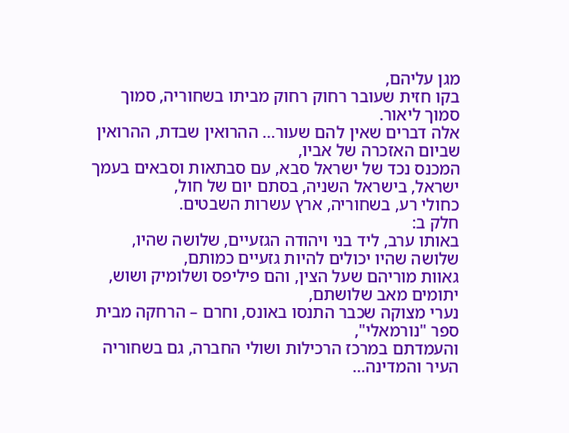מגן עליהם,
בקו חזית שעובר רחוק רחוק מביתו בשחוריה, סמוך סמוך ליאור.
אלה דברים שאין להם שעור… ההרואין שבדת, ההרואין שביום האזכרה של אביו,
המכנס נכד של ישראל סבא, עם סבתאות וסבאים בעמך ישראל, בישראל השניה, בסתם יום של חול,
כחולי רע, בשחוריה, ארץ עשרות השבטים.
חלק ב:
באותו ערב, ליד בני ויהודה הגזעיים, שלושה שהיו, שלושה שהיו יכולים להיות גזעיים כמותם,
גאוות מוריהם שעל הצין, והם פיליפס ושלומיק ושוש, יתומים מאב שלושתם,
נערי מצוקה שכבר התנסו באונס, וחרם – הרחקה מבית ספר "נורמאלי",
והעמדתם במרכז הרכילות ושולי החברה, גם בשחוריה העיר והמדינה…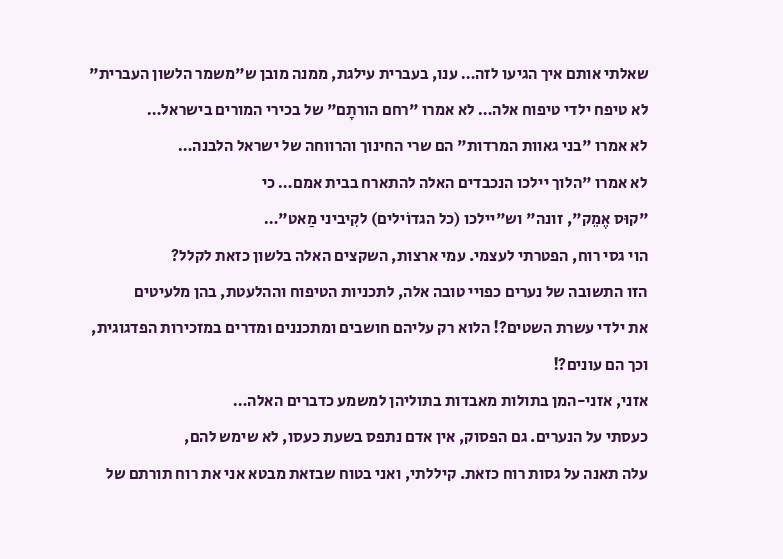שאלתי אותם איך הגיעו לזה… ענו, בעברית עילגת, ממנה מובן ש"משמר הלשון העברית"
לא טיפח ילדי טיפוח אלה… לא אמרו "רחם הורתָם" של בכירי המורים בישראל…
לא אמרו "בני גאוות המרדות" הם שרי החינוך והרווחה של ישראל הלבנה…
לא אמרו "הלוך יילכו הנכבדים האלה להתארח בבית אמם… כי
"קוּס אֶמֵק", זונה" וש"יילכו (כל הגדוֹילים) לקִיביני מַאט"…
הוי גסי רוח, הפטרתי לעצמי. עמי ארצות, השקצים האלה בלשון כזאת לקלל?
הזו התשובה של נערים כפויי טובה אלה, לתכניות הטיפוח וההלעטת, בהן מלעיטים
את ילדי עשרת השטים?! הלוא רק עליהם חושבים ומתכננים ומדרים במזכירות הפדגוגית,
וכך הם עונים?!
אזני, אזני-המן בתולות מאבדות בתוליהן למשמע כדברים האלה…
כעסתי על הנערים. גם הפסוק, אין אדם נתפס בשעת כעסו, לא שימש להם,
עלה תאנה על גסות רוח כזאת. קיללתי, ואני בטוח שבזאת מבטא אני את רוח תורתם של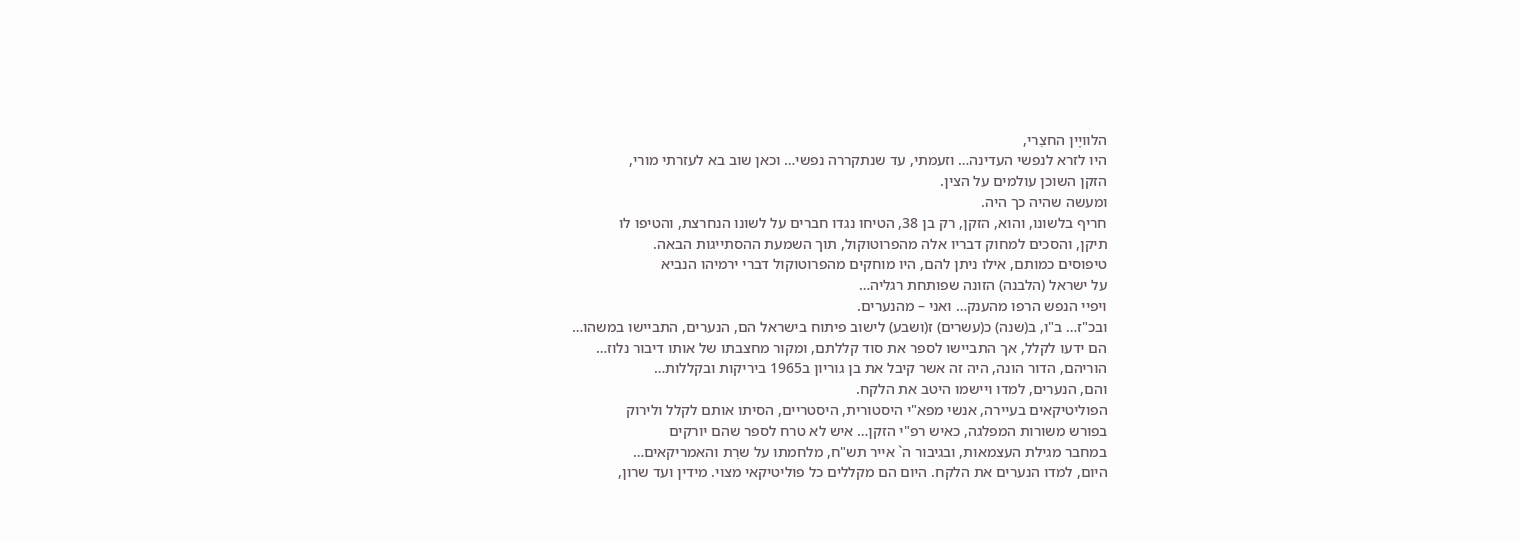הלוויָין החצֵרי,
היו לזרא לנפשי העדינה… וזעמתי, עד שנתקררה נפשי… וכאן שוב בא לעזרתי מורי,
הזקן השוכן עולמים על הצין.
ומעשה שהיה כך היה.
חריף בלשונו, והוא, הזקן, רק בן 38, הטיחו נגדו חברים על לשונו הנחרצת, והטיפו לו
תיקן, והסכים למחוק דבריו אלה מהפרוטוקול, תוך השמעת ההסתייגות הבאה.
טיפוסים כמותם, אילו ניתן להם, היו מוחקים מהפרוטוקול דברי ירמיהו הנביא
על ישראל (הלבנה) הזונה שפותחת רגליה…
ויפיי הנפש הרפו מהענק… ואני – מהנערים.
ובכ"ז… ב"ו, ב(שנה) כ(עשרים) ז(ושבע) לישוב פיתוח בישראל הם, הנערים, התביישו במשהו…
הם ידעו לקלל, אך התביישו לספר את סוד קללתם, ומקור מחצבתו של אותו דיבור נלוז…
הוריהם, הדור הונה, היה זה אשר קיבל את בן גוריון ב1965 ביריקות ובקללות…
והם, הנערים, למדו ויישמו היטב את הלקח.
הפוליטיקאים בעיירה, אנשי מפא"י היסטורית, היסטריים, הסיתו אותם לקלל ולירוק
בפורש משורות המפלגה, כאיש רפ"י הזקן… איש לא טרח לספר שהם יורקים
במחבר מגילת העצמאות, ובגיבור ה` אייר תש"ח, מלחמתו על שרֵת והאמריקאים…
היום, למדו הנערים את הלקח. היום הם מקללים כל פוליטיקאי מצוי. מידין ועד שרון,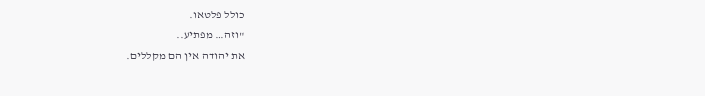כולל פלטאו.
"וזה… מפתיע..
את יהודה אין הם מקללים.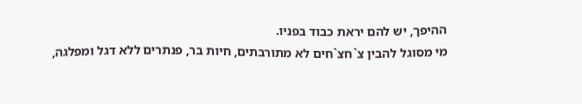ההיפך, יש להם יראת כבוד בפניו.
מי מסוגל להבין צ`חצ`חים לא מתורבתים, חיות בר, פנתרים ללא דגל ומפלגה,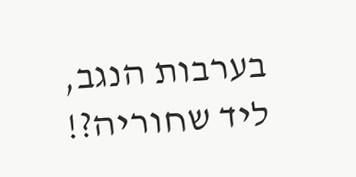בערבות הנגב, ליד שחוריה?!